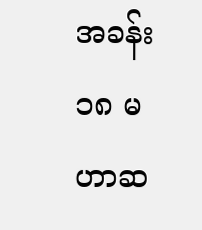အခန်း ၁၈ မဟာဆ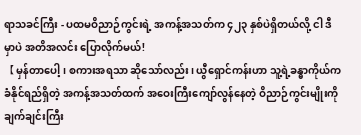ရာသခင်ကြီး - ပထမဝိညာဉ်ကွင်းရဲ့ အကန့်အသတ်က ၄၂၃ နှစ်ပဲရှိတယ်လို့ ငါ ဒီမှာပဲ အတိအလင်း ပြောလိုက်မယ်!
【 မှန်တာပေါ့၊ စကားအရသာ ဆိုသော်လည်း၊ ယွီရှောင်ကန်းဟာ သူ့ရဲ့ခန္ဓာကိုယ်က ခံနိုင်ရည်ရှိတဲ့ အကန့်အသတ်ထက် အဝေးကြီးကျော်လွန်နေတဲ့ ဝိညာဉ်ကွင်းမျိုးကို ချက်ချင်းကြီး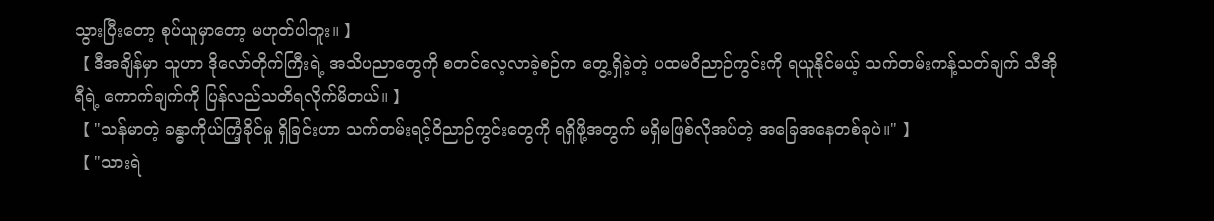သွားပြီးတော့ စုပ်ယူမှာတော့ မဟုတ်ပါဘူး။ 】
【 ဒီအချိန်မှာ သူဟာ ဒိုလော်တိုက်ကြီးရဲ့ အသိပညာတွေကို စတင်လေ့လာခဲ့စဉ်က တွေ့ရှိခဲ့တဲ့ ပထမဝိညာဉ်ကွင်းကို ရယူနိုင်မယ့် သက်တမ်းကန့်သတ်ချက် သီအိုရီရဲ့ ကောက်ချက်ကို ပြန်လည်သတိရလိုက်မိတယ်။ 】
【 "သန်မာတဲ့ ခန္ဓာကိုယ်ကြံ့ခိုင်မှု ရှိခြင်းဟာ သက်တမ်းရင့်ဝိညာဉ်ကွင်းတွေကို ရရှိဖို့အတွက် မရှိမဖြစ်လိုအပ်တဲ့ အခြေအနေတစ်ခုပဲ။" 】
【 "သားရဲ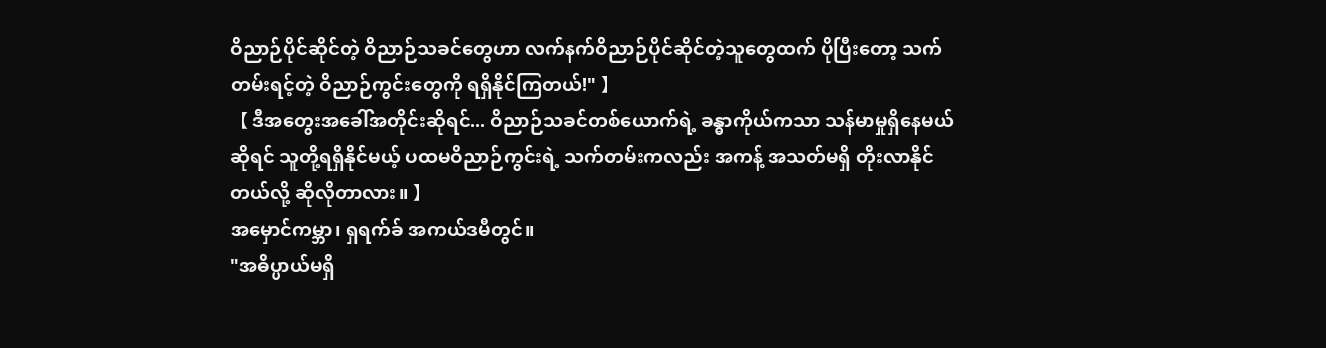ဝိညာဉ်ပိုင်ဆိုင်တဲ့ ဝိညာဉ်သခင်တွေဟာ လက်နက်ဝိညာဉ်ပိုင်ဆိုင်တဲ့သူတွေထက် ပိုပြီးတော့ သက်တမ်းရင့်တဲ့ ဝိညာဉ်ကွင်းတွေကို ရရှိနိုင်ကြတယ်!" 】
【 ဒီအတွေးအခေါ်အတိုင်းဆိုရင်... ဝိညာဉ်သခင်တစ်ယောက်ရဲ့ ခန္ဓာကိုယ်ကသာ သန်မာမှုရှိနေမယ်ဆိုရင် သူတို့ရရှိနိုင်မယ့် ပထမဝိညာဉ်ကွင်းရဲ့ သက်တမ်းကလည်း အကန့် အသတ်မရှိ တိုးလာနိုင်တယ်လို့ ဆိုလိုတာလား။ 】
အမှောင်ကမ္ဘာ၊ ရှရက်ခ် အကယ်ဒမီတွင်။
"အဓိပ္ပာယ်မရှိ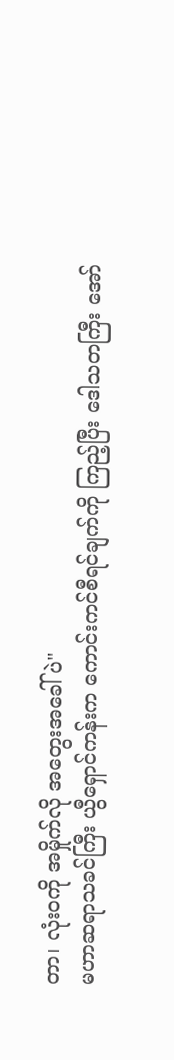တာ၊ လုံးဝကို အမှိုက်လို အတွေးအခေါ်ပဲ"
မဟာဆရာသခင်ကြီး ယွီရှောင်ကန်းက ကောင်းကင်စီရင်ချက်ကို ကြည့်ပြီး ဒေါသတကြီး အော်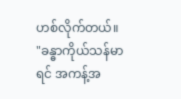ဟစ်လိုက်တယ်။
"ခန္ဓာကိုယ်သန်မာရင် အကန့်အ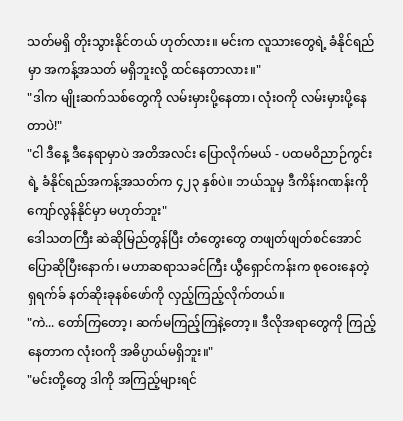သတ်မရှိ တိုးသွားနိုင်တယ် ဟုတ်လား။ မင်းက လူသားတွေရဲ့ ခံနိုင်ရည်မှာ အကန့်အသတ် မရှိဘူးလို့ ထင်နေတာလား။"
"ဒါက မျိုးဆက်သစ်တွေကို လမ်းမှားပို့နေတာ၊ လုံးဝကို လမ်းမှားပို့နေတာပဲ!"
"ငါ ဒီနေ့ ဒီနေရာမှာပဲ အတိအလင်း ပြောလိုက်မယ် - ပထမဝိညာဉ်ကွင်းရဲ့ ခံနိုင်ရည်အကန့်အသတ်က ၄၂၃ နှစ်ပဲ။ ဘယ်သူမှ ဒီကိန်းဂဏန်းကို ကျော်လွန်နိုင်မှာ မဟုတ်ဘူး"
ဒေါသတကြီး ဆဲဆိုမြည်တွန်ပြီး တံတွေးတွေ တဖျတ်ဖျတ်စင်အောင် ပြောဆိုပြီးနောက်၊ မဟာဆရာသခင်ကြီး ယွီရှောင်ကန်းက စုဝေးနေတဲ့ ရှရက်ခ် နတ်ဆိုးခုနစ်ဖော်ကို လှည့်ကြည့်လိုက်တယ်။
"ကဲ... တော်ကြတော့၊ ဆက်မကြည့်ကြနဲ့တော့။ ဒီလိုအရာတွေကို ကြည့်နေတာက လုံးဝကို အဓိပ္ပာယ်မရှိဘူး။"
"မင်းတို့တွေ ဒါကို အကြည့်များရင်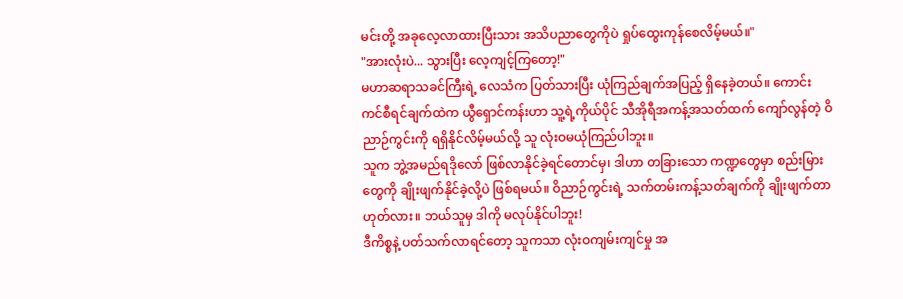မင်းတို့ အခုလေ့လာထားပြီးသား အသိပညာတွေကိုပဲ ရှုပ်ထွေးကုန်စေလိမ့်မယ်။"
"အားလုံးပဲ... သွားပြီး လေ့ကျင့်ကြတော့!"
မဟာဆရာသခင်ကြီးရဲ့ လေသံက ပြတ်သားပြီး ယုံကြည်ချက်အပြည့် ရှိနေခဲ့တယ်။ ကောင်းကင်စီရင်ချက်ထဲက ယွီရှောင်ကန်းဟာ သူ့ရဲ့ကိုယ်ပိုင် သီအိုရီအကန့်အသတ်ထက် ကျော်လွန်တဲ့ ဝိညာဉ်ကွင်းကို ရရှိနိုင်လိမ့်မယ်လို့ သူ လုံးဝမယုံကြည်ပါဘူး။
သူက ဘွဲ့အမည်ရဒိုလော် ဖြစ်လာနိုင်ခဲ့ရင်တောင်မှ၊ ဒါဟာ တခြားသော ကဏ္ဍတွေမှာ စည်းမြားတွေကို ချိုးဖျက်နိုင်ခဲ့လို့ပဲ ဖြစ်ရမယ်။ ဝိညာဉ်ကွင်းရဲ့ သက်တမ်းကန့်သတ်ချက်ကို ချိုးဖျက်တာ ဟုတ်လား။ ဘယ်သူမှ ဒါကို မလုပ်နိုင်ပါဘူး!
ဒီကိစ္စနဲ့ ပတ်သက်လာရင်တော့ သူကသာ လုံးဝကျမ်းကျင်မှု အ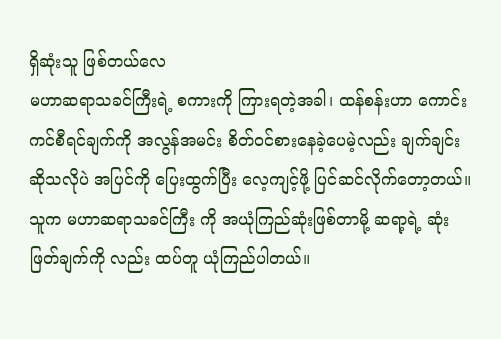ရှိဆုံးသူ ဖြစ်တယ်လေ
မဟာဆရာသခင်ကြီးရဲ့ စကားကို ကြားရတဲ့အခါ၊ ထန်စန်းဟာ ကောင်းကင်စီရင်ချက်ကို အလွန်အမင်း စိတ်ဝင်စားနေခဲ့ပေမဲ့လည်း ချက်ချင်းဆိုသလိုပဲ အပြင်ကို ပြေးထွက်ပြီး လေ့ကျင့်ဖို့ ပြင်ဆင်လိုက်တော့တယ်။ သူက မဟာဆရာသခင်ကြီး ကို အယုံကြည်ဆုံးဖြစ်တာမို့ ဆရာ့ရဲ့ ဆုံးဖြတ်ချက်ကို လည်း ထပ်တူ ယုံကြည်ပါတယ်။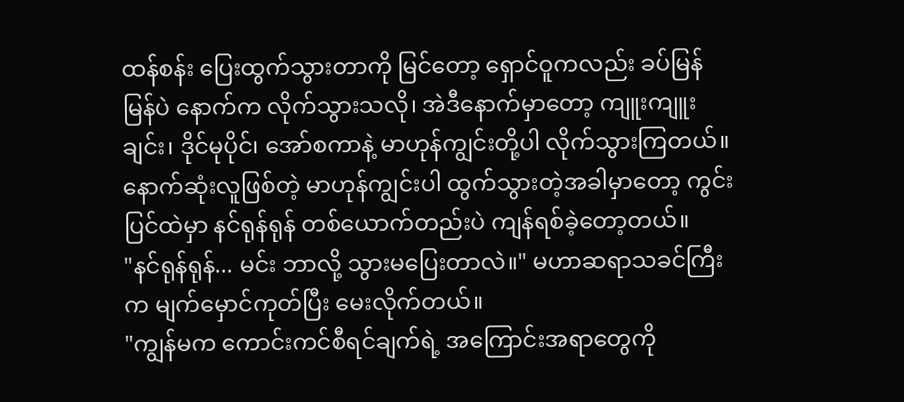ထန်စန်း ပြေးထွက်သွားတာကို မြင်တော့ ရှောင်ဝူကလည်း ခပ်မြန်မြန်ပဲ နောက်က လိုက်သွားသလို၊ အဲဒီနောက်မှာတော့ ကျူးကျူးချင်း၊ ဒိုင်မုပိုင်၊ အော်စကာနဲ့ မာဟုန်ကျွင်းတို့ပါ လိုက်သွားကြတယ်။
နောက်ဆုံးလူဖြစ်တဲ့ မာဟုန်ကျွင်းပါ ထွက်သွားတဲ့အခါမှာတော့ ကွင်းပြင်ထဲမှာ နင်ရုန်ရုန် တစ်ယောက်တည်းပဲ ကျန်ရစ်ခဲ့တော့တယ်။
"နင်ရုန်ရုန်... မင်း ဘာလို့ သွားမပြေးတာလဲ။" မဟာဆရာသခင်ကြီးက မျက်မှောင်ကုတ်ပြီး မေးလိုက်တယ်။
"ကျွန်မက ကောင်းကင်စီရင်ချက်ရဲ့ အကြောင်းအရာတွေကို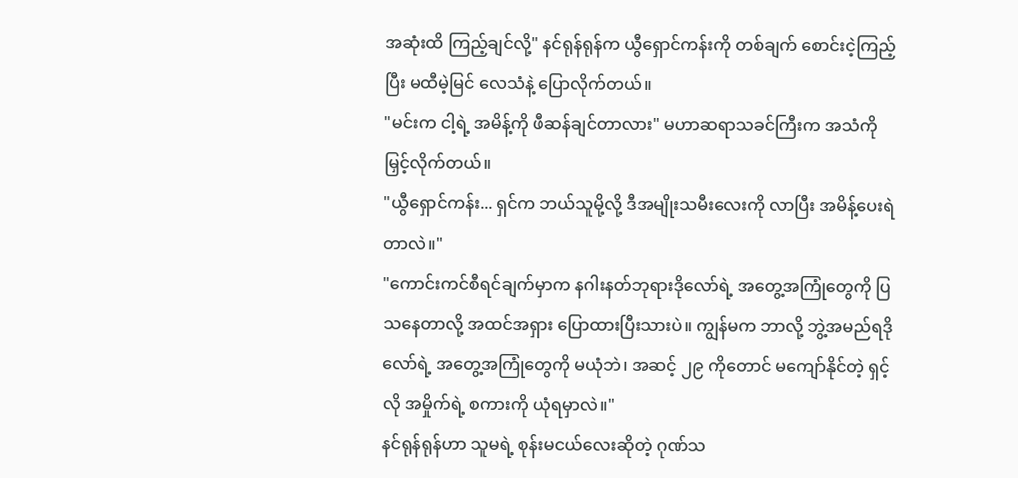အဆုံးထိ ကြည့်ချင်လို့" နင်ရုန်ရုန်က ယွီရှောင်ကန်းကို တစ်ချက် စောင်းငဲ့ကြည့်ပြီး မထီမဲ့မြင် လေသံနဲ့ ပြောလိုက်တယ်။
"မင်းက ငါ့ရဲ့ အမိန့်ကို ဖီဆန်ချင်တာလား" မဟာဆရာသခင်ကြီးက အသံကို မြှင့်လိုက်တယ်။
"ယွီရှောင်ကန်း... ရှင်က ဘယ်သူမို့လို့ ဒီအမျိုးသမီးလေးကို လာပြီး အမိန့်ပေးရဲတာလဲ။"
"ကောင်းကင်စီရင်ချက်မှာက နဂါးနတ်ဘုရားဒိုလော်ရဲ့ အတွေ့အကြုံတွေကို ပြသနေတာလို့ အထင်အရှား ပြောထားပြီးသားပဲ။ ကျွန်မက ဘာလို့ ဘွဲ့အမည်ရဒိုလော်ရဲ့ အတွေ့အကြုံတွေကို မယုံဘဲ၊ အဆင့် ၂၉ ကိုတောင် မကျော်နိုင်တဲ့ ရှင့်လို အမှိုက်ရဲ့ စကားကို ယုံရမှာလဲ။"
နင်ရုန်ရုန်ဟာ သူမရဲ့ စုန်းမငယ်လေးဆိုတဲ့ ဂုဏ်သ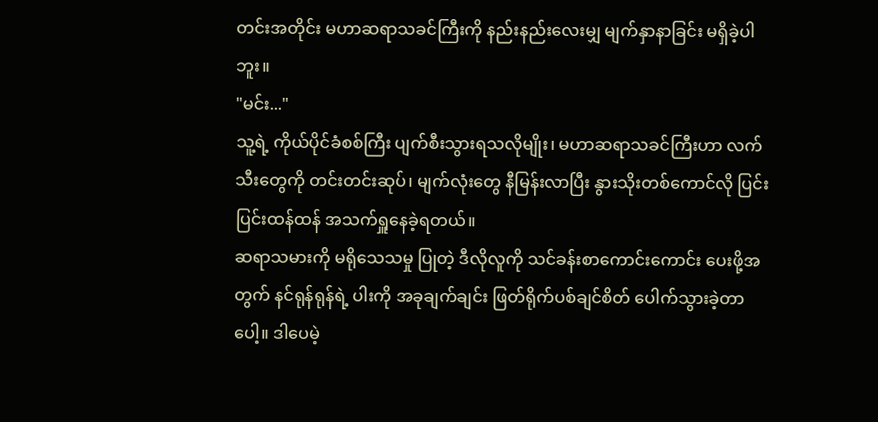တင်းအတိုင်း မဟာဆရာသခင်ကြီးကို နည်းနည်းလေးမျှ မျက်နှာနာခြင်း မရှိခဲ့ပါဘူး။
"မင်း..."
သူ့ရဲ့ ကိုယ်ပိုင်ခံစစ်ကြီး ပျက်စီးသွားရသလိုမျိုး၊ မဟာဆရာသခင်ကြီးဟာ လက်သီးတွေကို တင်းတင်းဆုပ်၊ မျက်လုံးတွေ နီမြန်းလာပြီး နွားသိုးတစ်ကောင်လို ပြင်းပြင်းထန်ထန် အသက်ရှူနေခဲ့ရတယ်။
ဆရာသမားကို မရိုသေသမှု ပြုတဲ့ ဒီလိုလူကို သင်ခန်းစာကောင်းကောင်း ပေးဖို့အတွက် နင်ရုန်ရုန်ရဲ့ ပါးကို အခုချက်ချင်း ဖြတ်ရိုက်ပစ်ချင်စိတ် ပေါက်သွားခဲ့တာပေါ့။ ဒါပေမဲ့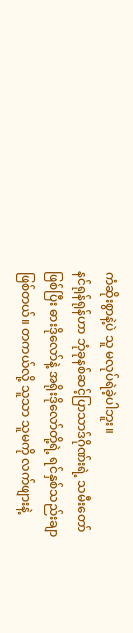ကံဆိုးစွာနဲ့ပဲ သူ မလုပ်ရဲခဲ့ပါဘူး။
နင်ရုန်ရုန်ဟာ ဘုံခုနစ်ဆင့်ပြာသာဒ်ဂိုဏ်းရဲ့ သမီးတော်ဖြစ်ပြီး ဓားဒိုလော်နဲ့ အရိုးဒိုလော်တို့ရဲ့ ရင်နှစ်သည်းချာ ဖြစ်တယ်။ တကယ်လို့ သူသာ သူမကို လက်ဖျားနဲ့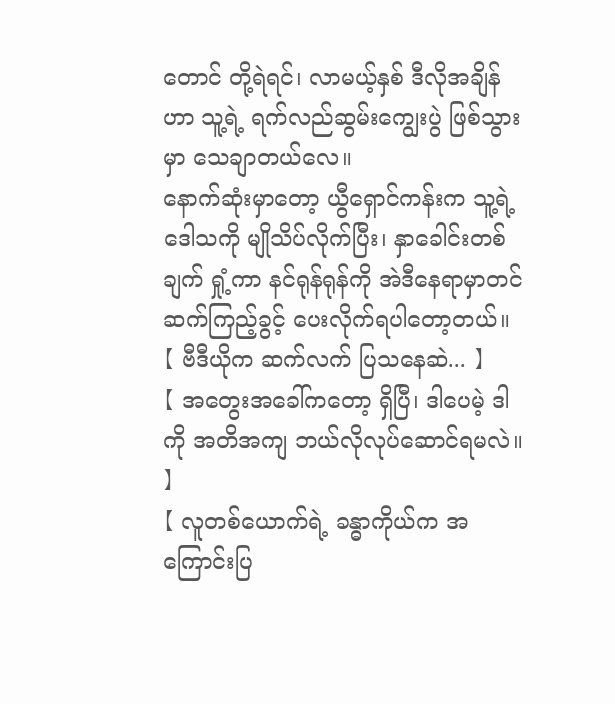တောင် တို့ရဲရင်၊ လာမယ့်နှစ် ဒီလိုအချိန်ဟာ သူ့ရဲ့ ရက်လည်ဆွမ်းကျွေးပွဲ ဖြစ်သွားမှာ သေချာတယ်လေ။
နောက်ဆုံးမှာတော့ ယွီရှောင်ကန်းက သူ့ရဲ့ဒေါသကို မျိုသိပ်လိုက်ပြီး၊ နှာခေါင်းတစ်ချက် ရှုံ့ကာ နင်ရုန်ရုန်ကို အဲဒီနေရာမှာတင် ဆက်ကြည့်ခွင့် ပေးလိုက်ရပါတော့တယ်။
【 ဗီဒီယိုက ဆက်လက် ပြသနေဆဲ... 】
【 အတွေးအခေါ်ကတော့ ရှိပြီ၊ ဒါပေမဲ့ ဒါကို အတိအကျ ဘယ်လိုလုပ်ဆောင်ရမလဲ။ 】
【 လူတစ်ယောက်ရဲ့ ခန္ဓာကိုယ်က အကြောင်းပြ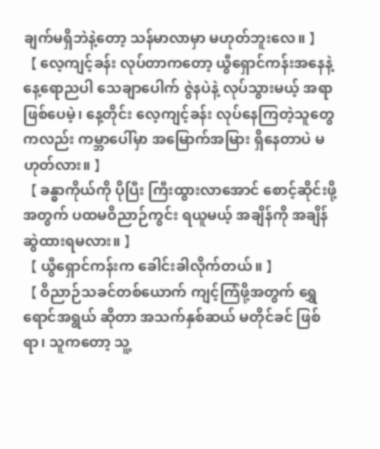ချက်မရှိဘဲနဲ့တော့ သန်မာလာမှာ မဟုတ်ဘူးလေ။ 】
【 လေ့ကျင့်ခန်း လုပ်တာကတော့ ယွီရှောင်ကန်းအနေနဲ့ နေ့ရောညပါ သေချာပေါက် ဇွဲနပဲနဲ့ လုပ်သွားမယ့် အရာ ဖြစ်ပေမဲ့၊ နေ့တိုင်း လေ့ကျင့်ခန်း လုပ်နေကြတဲ့သူတွေ ကလည်း ကမ္ဘာပေါ်မှာ အမြောက်အမြား ရှိနေတာပဲ မဟုတ်လား။ 】
【 ခန္ဓာကိုယ်ကို ပိုပြီး ကြီးထွားလာအောင် စောင့်ဆိုင်းဖို့အတွက် ပထမဝိညာဉ်ကွင်း ရယူမယ့် အချိန်ကို အချိန်ဆွဲထားရမလား။ 】
【 ယွီရှောင်ကန်းက ခေါင်းခါလိုက်တယ်။ 】
【 ဝိညာဉ်သခင်တစ်ယောက် ကျင့်ကြံဖို့အတွက် ရွှေရောင်အရွယ် ဆိုတာ အသက်နှစ်ဆယ် မတိုင်ခင် ဖြစ်ရာ၊ သူကတော့ သူ့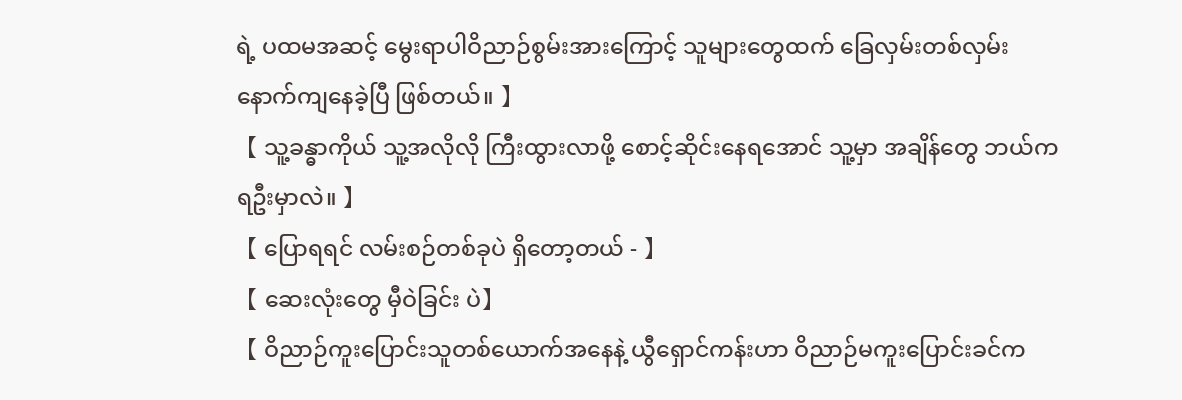ရဲ့ ပထမအဆင့် မွေးရာပါဝိညာဉ်စွမ်းအားကြောင့် သူများတွေထက် ခြေလှမ်းတစ်လှမ်း နောက်ကျနေခဲ့ပြီ ဖြစ်တယ်။ 】
【 သူ့ခန္ဓာကိုယ် သူ့အလိုလို ကြီးထွားလာဖို့ စောင့်ဆိုင်းနေရအောင် သူ့မှာ အချိန်တွေ ဘယ်က ရဦးမှာလဲ။ 】
【 ပြောရရင် လမ်းစဉ်တစ်ခုပဲ ရှိတော့တယ် - 】
【 ဆေးလုံးတွေ မှီဝဲခြင်း ပဲ】
【 ဝိညာဉ်ကူးပြောင်းသူတစ်ယောက်အနေနဲ့ ယွီရှောင်ကန်းဟာ ဝိညာဉ်မကူးပြောင်းခင်က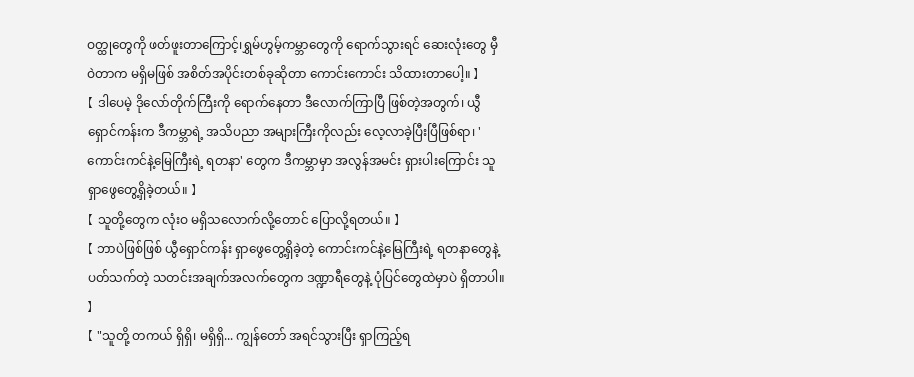ဝတ္ထုတွေကို ဖတ်ဖူးတာကြောင့်၊ရွှမ်ဟွမ့်ကမ္ဘာတွေကို ရောက်သွားရင် ဆေးလုံးတွေ မှီဝဲတာက မရှိမဖြစ် အစိတ်အပိုင်းတစ်ခုဆိုတာ ကောင်းကောင်း သိထားတာပေါ့။ 】
【 ဒါပေမဲ့ ဒိုလော်တိုက်ကြီးကို ရောက်နေတာ ဒီလောက်ကြာပြီ ဖြစ်တဲ့အတွက်၊ ယွီရှောင်ကန်းက ဒီကမ္ဘာရဲ့ အသိပညာ အများကြီးကိုလည်း လေ့လာခဲ့ပြီးပြီဖြစ်ရာ၊ 'ကောင်းကင်နဲ့မြေကြီးရဲ့ ရတနာ' တွေက ဒီကမ္ဘာမှာ အလွန်အမင်း ရှားပါးကြောင်း သူ ရှာဖွေတွေ့ရှိခဲ့တယ်။ 】
【 သူတို့တွေက လုံးဝ မရှိသလောက်လို့တောင် ပြောလို့ရတယ်။ 】
【 ဘာပဲဖြစ်ဖြစ် ယွီရှောင်ကန်း ရှာဖွေတွေ့ရှိခဲ့တဲ့ ကောင်းကင်နဲ့မြေကြီးရဲ့ ရတနာတွေနဲ့ ပတ်သက်တဲ့ သတင်းအချက်အလက်တွေက ဒဏ္ဍာရီတွေနဲ့ ပုံပြင်တွေထဲမှာပဲ ရှိတာပါ။ 】
【 "သူတို့ တကယ် ရှိရှိ၊ မရှိရှိ... ကျွန်တော် အရင်သွားပြီး ရှာကြည့်ရ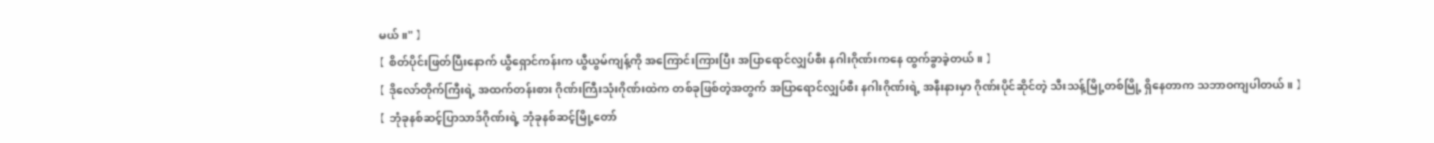မယ်။" 】
【 စိတ်ပိုင်းဖြတ်ပြီးနောက် ယွီရှောင်ကန်းက ယွီယွမ်ကျန့်ကို အကြောင်းကြားပြီး အပြာရောင်လျှပ်စီး နဂါးဂိုဏ်းကနေ ထွက်ခွာခဲ့တယ်။ 】
【 ဒိုလော်တိုက်ကြီးရဲ့ အထက်တန်းစား ဂိုဏ်းကြီးသုံးဂိုဏ်းထဲက တစ်ခုဖြစ်တဲ့အတွက် အပြာရောင်လျှပ်စီး နဂါးဂိုဏ်းရဲ့ အနီးနားမှာ ဂိုဏ်းပိုင်ဆိုင်တဲ့ သီးသန့်မြို့တစ်မြို့ ရှိနေတာက သဘာဝကျပါတယ်။ 】
【 ဘုံခုနစ်ဆင့်ပြာသာဒ်ဂိုဏ်းရဲ့ ဘုံခုနစ်ဆင့်မြို့တော်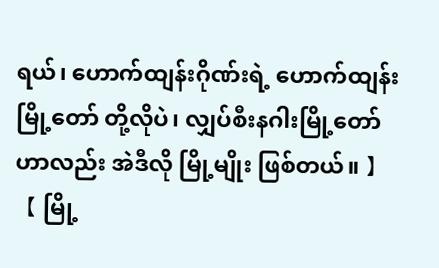ရယ်၊ ဟောက်ထျန်းဂိုဏ်းရဲ့ ဟောက်ထျန်းမြို့တော် တို့လိုပဲ၊ လျှပ်စီးနဂါးမြို့တော်ဟာလည်း အဲဒီလို မြို့မျိုး ဖြစ်တယ်။ 】
【 မြို့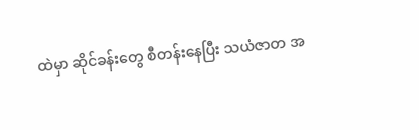ထဲမှာ ဆိုင်ခန်းတွေ စီတန်းနေပြီး သယံဇာတ အ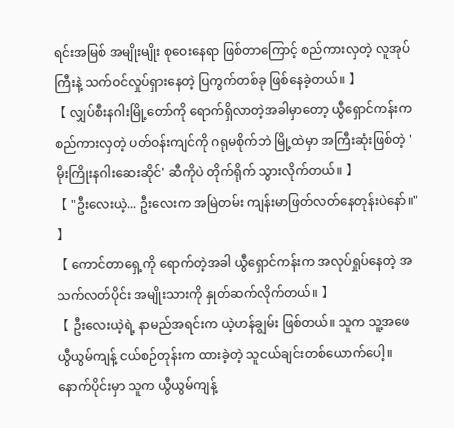ရင်းအမြစ် အမျိုးမျိုး စုဝေးနေရာ ဖြစ်တာကြောင့် စည်ကားလှတဲ့ လူအုပ်ကြီးနဲ့ သက်ဝင်လှုပ်ရှားနေတဲ့ ပြကွက်တစ်ခု ဖြစ်နေခဲ့တယ်။ 】
【 လျှပ်စီးနဂါးမြို့တော်ကို ရောက်ရှိလာတဲ့အခါမှာတော့ ယွီရှောင်ကန်းက စည်ကားလှတဲ့ ပတ်ဝန်းကျင်ကို ဂရုမစိုက်ဘဲ မြို့ထဲမှာ အကြီးဆုံးဖြစ်တဲ့ 'မိုးကြိုးနဂါးဆေးဆိုင်' ဆီကိုပဲ တိုက်ရိုက် သွားလိုက်တယ်။ 】
【 "ဦးလေးယဲ့... ဦးလေးက အမြဲတမ်း ကျန်းမာဖြတ်လတ်နေတုန်းပဲနော်။" 】
【 ကောင်တာရှေ့ကို ရောက်တဲ့အခါ ယွီရှောင်ကန်းက အလုပ်ရှုပ်နေတဲ့ အသက်လတ်ပိုင်း အမျိုးသားကို နှုတ်ဆက်လိုက်တယ်။ 】
【 ဦးလေးယဲ့ရဲ့ နာမည်အရင်းက ယဲ့ဟန်ချွမ်း ဖြစ်တယ်။ သူက သူ့အဖေ ယွီယွမ်ကျန့် ငယ်စဉ်တုန်းက ထားခဲ့တဲ့ သူငယ်ချင်းတစ်ယောက်ပေါ့။ နောက်ပိုင်းမှာ သူက ယွီယွမ်ကျန့်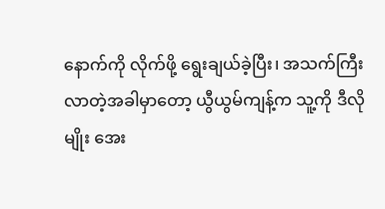နောက်ကို လိုက်ဖို့ ရွေးချယ်ခဲ့ပြီး၊ အသက်ကြီးလာတဲ့အခါမှာတော့ ယွီယွမ်ကျန့်က သူ့ကို ဒီလိုမျိုး အေး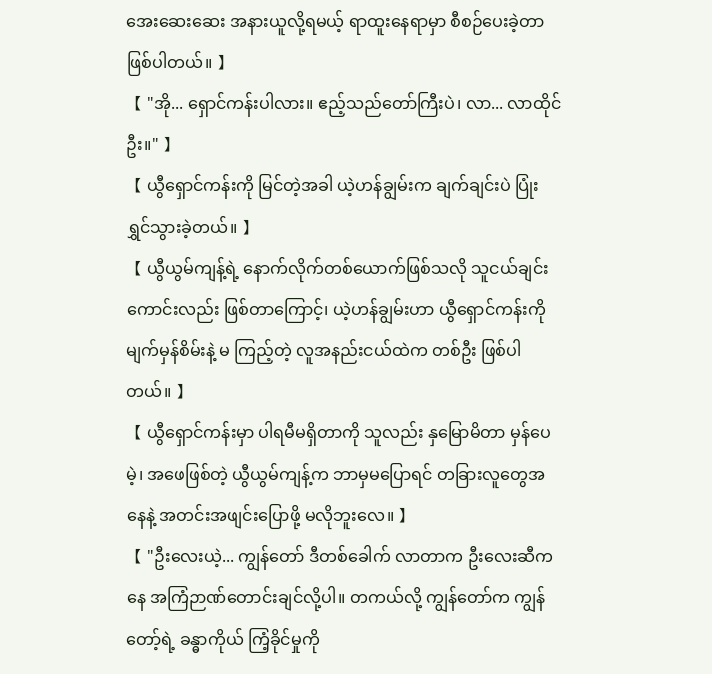အေးဆေးဆေး အနားယူလို့ရမယ့် ရာထူးနေရာမှာ စီစဉ်ပေးခဲ့တာ ဖြစ်ပါတယ်။ 】
【 "အို... ရှောင်ကန်းပါလား။ ဧည့်သည်တော်ကြီးပဲ၊ လာ... လာထိုင်ဦး။" 】
【 ယွီရှောင်ကန်းကို မြင်တဲ့အခါ ယဲ့ဟန်ချွမ်းက ချက်ချင်းပဲ ပြုံးရွှင်သွားခဲ့တယ်။ 】
【 ယွီယွမ်ကျန့်ရဲ့ နောက်လိုက်တစ်ယောက်ဖြစ်သလို သူငယ်ချင်းကောင်းလည်း ဖြစ်တာကြောင့်၊ ယဲ့ဟန်ချွမ်းဟာ ယွီရှောင်ကန်းကို မျက်မှန်စိမ်းနဲ့ မ ကြည့်တဲ့ လူအနည်းငယ်ထဲက တစ်ဦး ဖြစ်ပါတယ်။ 】
【 ယွီရှောင်ကန်းမှာ ပါရမီမရှိတာကို သူလည်း နှမြောမိတာ မှန်ပေမဲ့၊ အဖေဖြစ်တဲ့ ယွီယွမ်ကျန့်က ဘာမှမပြောရင် တခြားလူတွေအနေနဲ့ အတင်းအဖျင်းပြောဖို့ မလိုဘူးလေ။ 】
【 "ဦးလေးယဲ့... ကျွန်တော် ဒီတစ်ခေါက် လာတာက ဦးလေးဆီကနေ အကြံဉာဏ်တောင်းချင်လို့ပါ။ တကယ်လို့ ကျွန်တော်က ကျွန်တော့်ရဲ့ ခန္ဓာကိုယ် ကြံ့ခိုင်မှုကို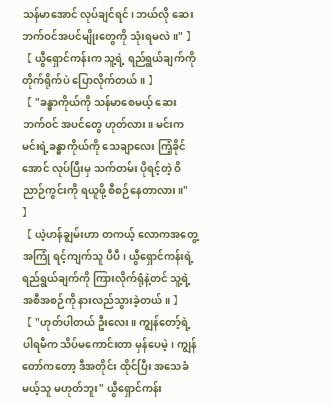သန်မာအောင် လုပ်ချင်ရင်၊ ဘယ်လို ဆေးဘက်ဝင်အပင်မျိုးတွေကို သုံးရမလဲ။" 】
【 ယွီရှောင်ကန်းက သူ့ရဲ့ ရည်ရွယ်ချက်ကို တိုက်ရိုက်ပဲ ပြောလိုက်တယ်။ 】
【 "ခန္ဓာကိုယ်ကို သန်မာစေမယ့် ဆေးဘက်ဝင် အပင်တွေ ဟုတ်လား။ မင်းက မင်းရဲ့ခန္ဓာကိုယ်ကို သေချာလေး ကြံ့ခိုင်အောင် လုပ်ပြီးမှ သက်တမ်း ပိုရင့်တဲ့ ဝိညာဉ်ကွင်းကို ရယူဖို့ စီစဉ်နေတာလား။" 】
【 ယဲ့ဟန်ချွမ်းဟာ တကယ့် လောကအတွေ့အကြုံ ရင့်ကျက်သူ ပီပီ၊ ယွီရှောင်ကန်းရဲ့ ရည်ရွယ်ချက်ကို ကြားလိုက်ရုံနဲ့တင် သူ့ရဲ့ အစီအစဉ်ကို နားလည်သွားခဲ့တယ်။ 】
【 "ဟုတ်ပါတယ် ဦးလေး။ ကျွန်တော့်ရဲ့ ပါရမီက သိပ်မကောင်းတာ မှန်ပေမဲ့၊ ကျွန်တော်ကတော့ ဒီအတိုင်း ထိုင်ပြီး အသေခံမယ့်သူ မဟုတ်ဘူး" ယွီရှောင်ကန်း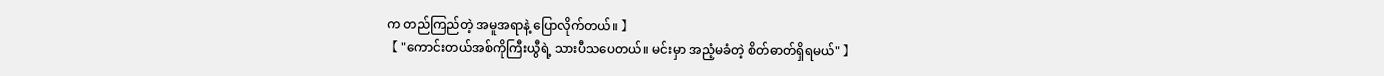က တည်ကြည်တဲ့ အမူအရာနဲ့ ပြောလိုက်တယ်။ 】
【 "ကောင်းတယ်အစ်ကိုကြီးယွီရဲ့ သားပီသပေတယ်။ မင်းမှာ အညံ့မခံတဲ့ စိတ်ဓာတ်ရှိရမယ်" 】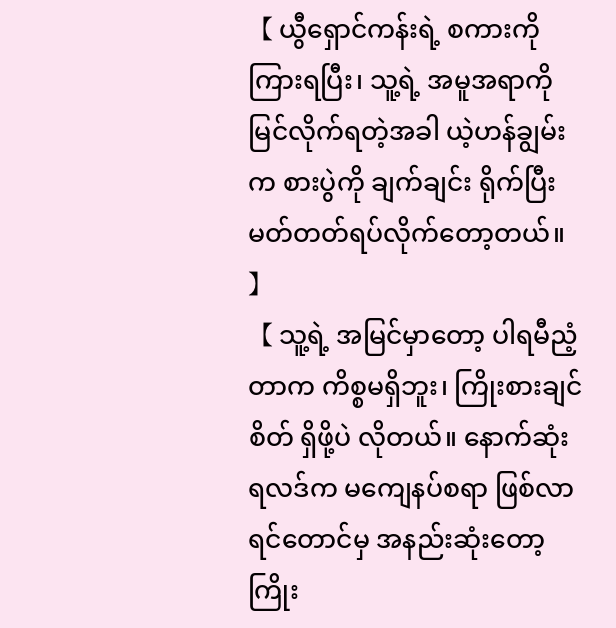【 ယွီရှောင်ကန်းရဲ့ စကားကို ကြားရပြီး၊ သူ့ရဲ့ အမူအရာကို မြင်လိုက်ရတဲ့အခါ ယဲ့ဟန်ချွမ်းက စားပွဲကို ချက်ချင်း ရိုက်ပြီး မတ်တတ်ရပ်လိုက်တော့တယ်။ 】
【 သူ့ရဲ့ အမြင်မှာတော့ ပါရမီညံ့တာက ကိစ္စမရှိဘူး၊ ကြိုးစားချင်စိတ် ရှိဖို့ပဲ လိုတယ်။ နောက်ဆုံးရလဒ်က မကျေနပ်စရာ ဖြစ်လာရင်တောင်မှ အနည်းဆုံးတော့ ကြိုး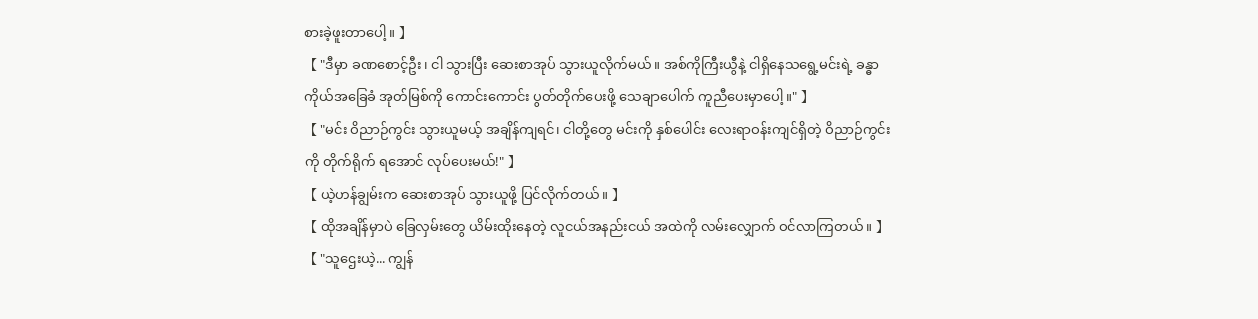စားခဲ့ဖူးတာပေါ့။ 】
【 "ဒီမှာ ခဏစောင့်ဦး၊ ငါ သွားပြီး ဆေးစာအုပ် သွားယူလိုက်မယ်။ အစ်ကိုကြီးယွီနဲ့ ငါရှိနေသရွေ့မင်းရဲ့ ခန္ဓာကိုယ်အခြေခံ အုတ်မြစ်ကို ကောင်းကောင်း ပွတ်တိုက်ပေးဖို့ သေချာပေါက် ကူညီပေးမှာပေါ့။" 】
【 "မင်း ဝိညာဉ်ကွင်း သွားယူမယ့် အချိန်ကျရင်၊ ငါတို့တွေ မင်းကို နှစ်ပေါင်း လေးရာဝန်းကျင်ရှိတဲ့ ဝိညာဉ်ကွင်းကို တိုက်ရိုက် ရအောင် လုပ်ပေးမယ်!" 】
【 ယဲ့ဟန်ချွမ်းက ဆေးစာအုပ် သွားယူဖို့ ပြင်လိုက်တယ်။ 】
【 ထိုအချိန်မှာပဲ ခြေလှမ်းတွေ ယိမ်းထိုးနေတဲ့ လူငယ်အနည်းငယ် အထဲကို လမ်းလျှောက် ဝင်လာကြတယ်။ 】
【 "သူဌေးယဲ့... ကျွန်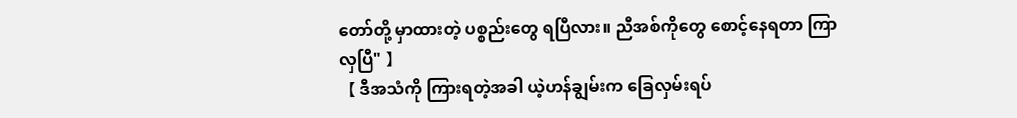တော်တို့ မှာထားတဲ့ ပစ္စည်းတွေ ရပြီလား။ ညီအစ်ကိုတွေ စောင့်နေရတာ ကြာလှပြီ" 】
【 ဒီအသံကို ကြားရတဲ့အခါ ယဲ့ဟန်ချွမ်းက ခြေလှမ်းရပ်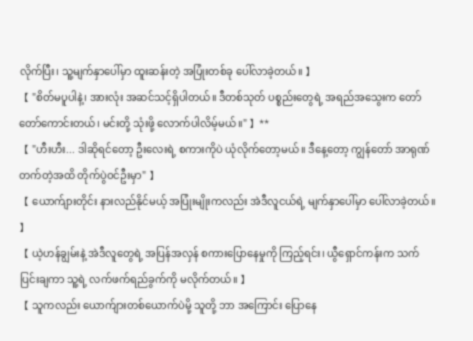လိုက်ပြီး၊ သူ့မျက်နှာပေါ်မှာ ထူးဆန်းတဲ့ အပြုံးတစ်ခု ပေါ်လာခဲ့တယ်။ 】
【 "စိတ်မပူပါနဲ့၊ အားလုံး အဆင်သင့်ရှိပါတယ်။ ဒီတစ်သုတ် ပစ္စည်းတွေရဲ့ အရည်အသွေးက တော်တော်ကောင်းတယ်၊ မင်းတို့ သုံးဖို့ လောက်ပါလိမ့်မယ်။" 】**
【 "ဟီးဟီး... ဒါဆိုရင်တော့ ဦးလေးရဲ့ စကားကိုပဲ ယုံလိုက်တော့မယ်။ ဒီနေ့တော့ ကျွန်တော် အာရုဏ်တက်တဲ့အထိ တိုက်ပွဲဝင်ဦးမှာ" 】
【 ယောက်ျားတိုင်း နားလည်နိုင်မယ့် အပြုံးမျိုးကလည်း အဲဒီလူငယ်ရဲ့ မျက်နှာပေါ်မှာ ပေါ်လာခဲ့တယ်။ 】
【 ယဲ့ဟန်ချွမ်းနဲ့ အဲဒီလူတွေရဲ့ အပြန်အလှန် စကားပြောနေမှုကို ကြည့်ရင်း၊ ယွီရှောင်ကန်းက သက်ပြင်းချကာ သူ့ရဲ့ လက်ဖက်ရည်ခွက်ကို မလိုက်တယ်။ 】
【 သူကလည်း ယောက်ျားတစ်ယောက်ပဲမို့ သူတို့ ဘာ အကြောင်း ပြောနေ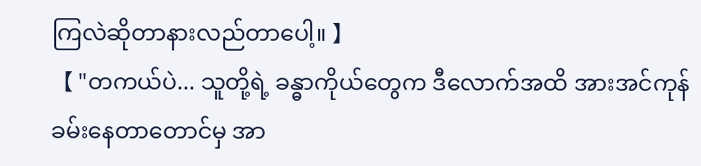ကြလဲဆိုတာနားလည်တာပေါ့။ 】
【 "တကယ်ပဲ... သူတို့ရဲ့ ခန္ဓာကိုယ်တွေက ဒီလောက်အထိ အားအင်ကုန်ခမ်းနေတာတောင်မှ အာ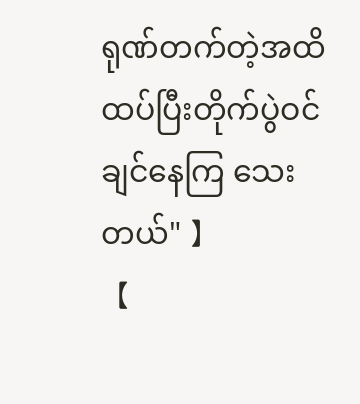ရုဏ်တက်တဲ့အထိထပ်ပြီးတိုက်ပွဲဝင်ချင်နေကြ သေးတယ်" 】
【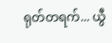ရုတ်တရက်... ယွီ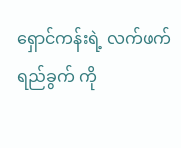ရှောင်ကန်းရဲ့ လက်ဖက်ရည်ခွက် ကို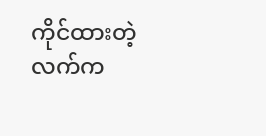ကိုင်ထားတဲ့ လက်က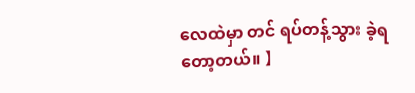လေထဲမှာ တင် ရပ်တန့်သွား ခဲ့ရတော့တယ်။ 】